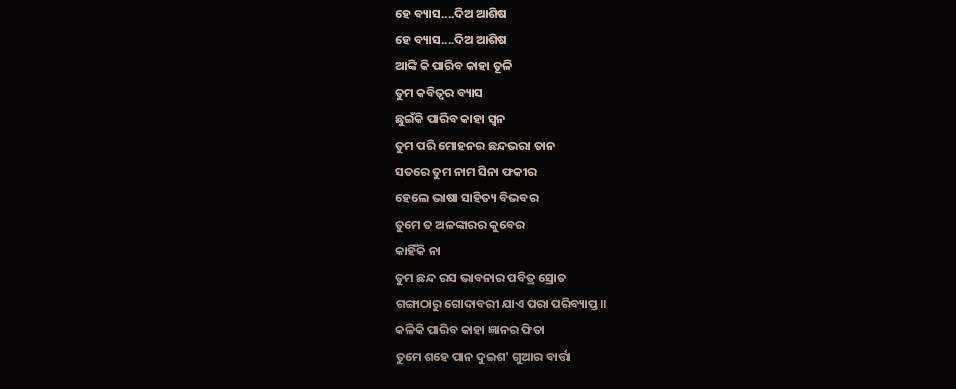ହେ ବ୍ୟାସ....ଦିଅ ଆଶିଷ
ହେ ବ୍ୟାସ....ଦିଅ ଆଶିଷ
ଆଙ୍କି କି ପାରିବ କାହା ତୂଳି
ତୁମ କବିତ୍ୱର ବ୍ୟାସ
ଛୁଇଁକି ପାରିବ କାହା ସ୍ୱନ
ତୁମ ପରି ମୋହନର ଛନ୍ଦଭରା ତାନ
ସତରେ ତୁମ ନାମ ସିନା ଫକୀର
ହେଲେ ଭାଷା ସାହିତ୍ୟ ବିଭବର
ତୁମେ ତ ଅଳଙ୍କାରର କୁବେର
କାହିଁକି ନା
ତୁମ ଛନ୍ଦ ରସ ଭାବନାର ପବିତ୍ର ସ୍ରୋତ
ଗଙ୍ଗାଠାରୁ ଗୋଦାବରୀ ଯାଏ ପରା ପରିବ୍ୟାପ୍ତ॥
କଳିକି ପାରିବ କାହା ଜ୍ଞାନର ଫିତା
ତୁମେ ଶହେ ପାନ ଦୁଇଶ' ଗୁଆର ବାର୍ତ୍ତା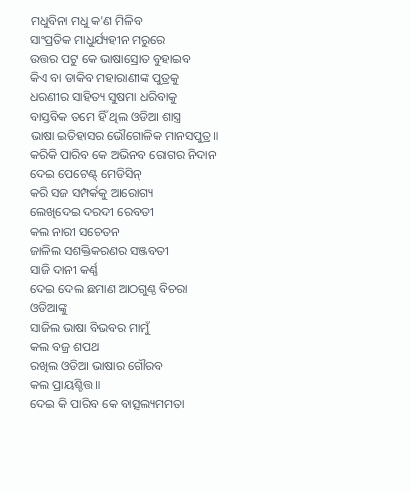ମଧୁବିନା ମଧୁ କ'ଣ ମିଳିବ
ସାଂପ୍ରତିକ ମାଧୁର୍ଯ୍ୟହୀନ ମରୁରେ
ଉତ୍ତର ପଟୁ କେ ଭାଷାସ୍ରୋତ ବୁହାଇବ
କିଏ ବା ଡାକିବ ମହାରାଣୀଙ୍କ ପୁତ୍ରକୁ
ଧରଣୀର ସାହିତ୍ୟ ସୁଷମା ଧରିବାକୁ
ବାସ୍ତବିକ ତମେ ହିଁ ଥିଲ ଓଡିଆ ଶାସ୍ତ୍ର
ଭାଷା ଇତିହାସର ଭୌଗୋଳିକ ମାନସପୁତ୍ର॥
କରିକି ପାରିବ କେ ଅଭିନବ ରୋଗର ନିଦାନ
ଦେଇ ପେଟେଣ୍ଟ୍ ମେଡିସିନ୍
କରି ସଜ ସମ୍ପର୍କକୁ ଆରୋଗ୍ୟ
ଲେଖିଦେଇ ଦରଦୀ ରେବତୀ
କଲ ନାରୀ ସଚେତନ
ଜାଳିଲ ସଶକ୍ତିକରଣର ସଞ୍ଜବତୀ
ସାଜି ଦାନୀ କର୍ଣ୍ଣ
ଦେଇ ଦେଲ ଛମାଣ ଆଠଗୁଣ୍ଠ ବିଚରା ଓଡିଆଙ୍କୁ
ସାଜିଲ ଭାଷା ବିଭବର ମାମୁଁ
କଲ ବଜ୍ର ଶପଥ
ରଖିଲ ଓଡିଆ ଭାଷାର ଗୌରବ
କଲ ପ୍ରାୟଶ୍ଚିତ୍ତ॥
ଦେଇ କି ପାରିବ କେ ବାତ୍ସଲ୍ୟମମତା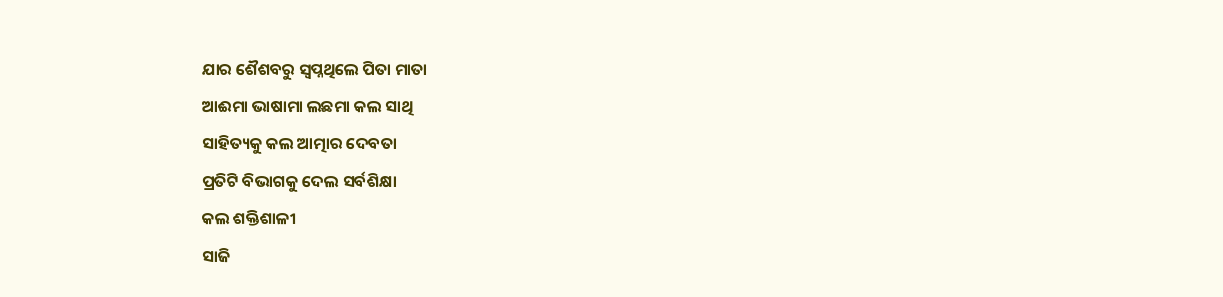ଯାର ଶୈଶବରୁ ସ୍ୱପ୍ନଥିଲେ ପିତା ମାତା
ଆଈମା ଭାଷାମା ଲଛମା କଲ ସାଥି
ସାହିତ୍ୟକୁ କଲ ଆତ୍ମାର ଦେବତା
ପ୍ରତିଟି ବିଭାଗକୁ ଦେଲ ସର୍ବଶିକ୍ଷା
କଲ ଶକ୍ତିଶାଳୀ
ସାଜି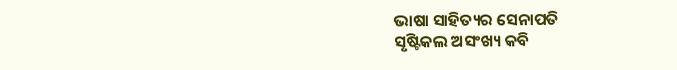ଭାଷା ସାହିତ୍ୟର ସେନାପତି
ସୃଷ୍ଟିକଲ ଅସଂଖ୍ୟ କବି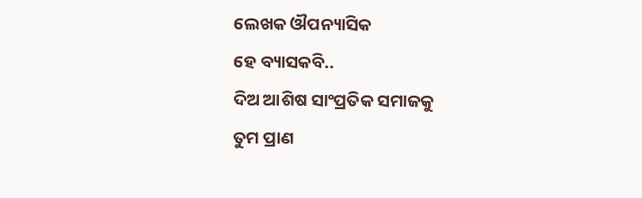ଲେଖକ ଔପନ୍ୟାସିକ
ହେ ବ୍ୟାସକବି..
ଦିଅ ଆଶିଷ ସାଂପ୍ରତିକ ସମାଜକୁ
ତୁମ ପ୍ରାଣ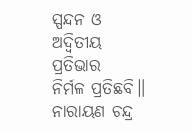ସ୍ପନ୍ଦନ ଓ ଅଦ୍ୱିତୀୟ ପ୍ରତିଭାର
ନିର୍ମଳ ପ୍ରତିଛବି॥
ନାରାୟଣ ଚନ୍ଦ୍ର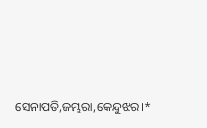ସେନାପତି,ଜମ୍ଭରା,କେନ୍ଦୁଝର।*